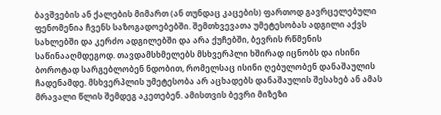ბავშვების ან ქალების მიმართ (ან თუნდაც კაცების) ფართოდ გავრცელებული ფენომენია ჩვენს საზოგადოებებში. შემთხვევათა უმეტესობას ადგილი აქვს სახლებში და კერძო ადგილებში და არა ქუჩებში, ბევრის რწმენის საწინააღმდეგოდ. თავდამსხმელებს მსხვერპლი ხშირად იცნობს და ისინი ბოროტად სარგებლობენ ნდობით, რომელსაც ისინი ღებულობენ დანაშაულის ჩადენამდე. მსხვერპლის უმეტესობა არ აცხადებს დანაშაულის შესახებ ან ამას მრავალი წლის შემდეგ აკეთებენ. ამისთვის ბევრი მიზეზი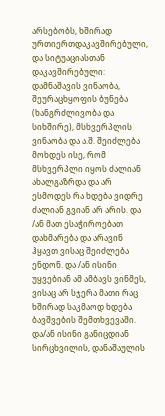არსებობს, ხშირად ურთიერთდაკავშირებული, და სიტუაციასთან დაკავშირებული: დამნაშავის ვინაობა, შეურაცხყოფის ბუნება (ხანგრძლივობა და სიხშირე), მსხვერპლის ვინაობა და ა.შ. შეიძლება მოხდეს ისე, რომ მსხვერპლი იყოს ძალიან ახალგაზრდა და არ ესმოდეს რა ხდება ვიდრე ძალიან გვიან არ არის. და /ან მათ ესაჭიროებათ დახმარება და არავინ ჰყავთ ვისაც შეიძლება ენდონ. და /ან ისინი უყვებიან ამ ამბავს ვინმეს, ვისაც არ სჯერა მათი რაც ხშირად საკმაოდ ხდება ბავშვების შემთხვევაში. და/ან ისინი განიცდიან სირცხვილის, დანაშაულის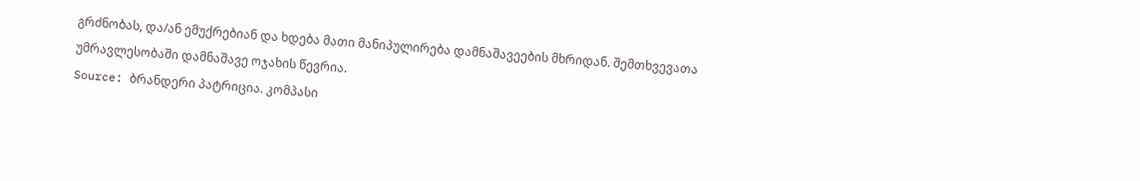გრძნობას, და/ან ემუქრებიან და ხდება მათი მანიპულირება დამნაშავეების მხრიდან. შემთხვევათა უმრავლესობაში დამნაშავე ოჯახის წევრია.
Source: ბრანდერი პატრიცია. კომპასი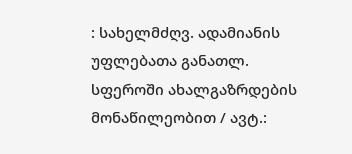: სახელმძღვ. ადამიანის უფლებათა განათლ. სფეროში ახალგაზრდების მონაწილეობით / ავტ.: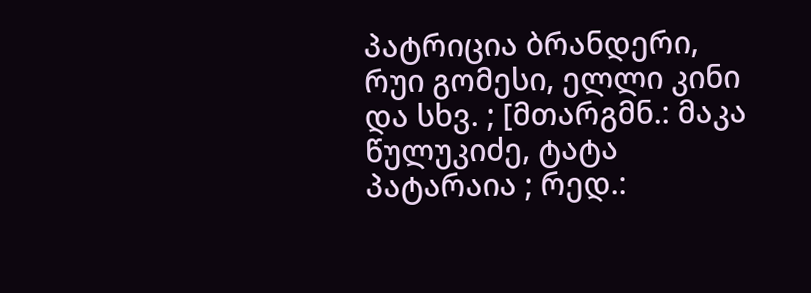პატრიცია ბრანდერი, რუი გომესი, ელლი კინი და სხვ. ; [მთარგმნ.: მაკა წულუკიძე, ტატა პატარაია ; რედ.: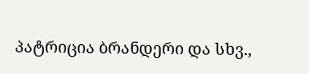პატრიცია ბრანდერი და სხვ.,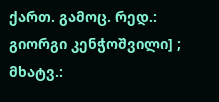ქართ. გამოც. რედ.: გიორგი კენჭოშვილი] ; მხატვ.: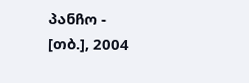პანჩო - [თბ.], 2004